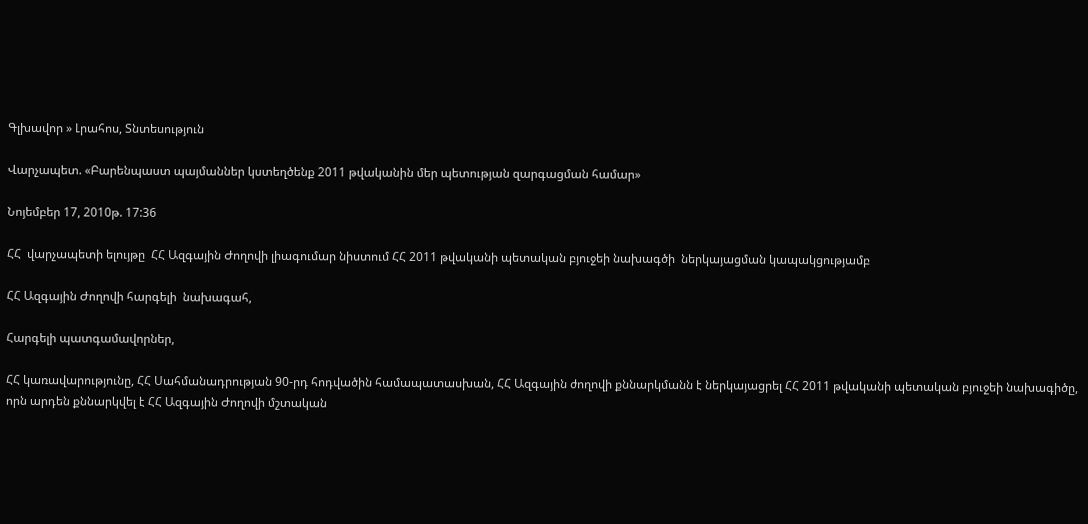Գլխավոր » Լրահոս, Տնտեսություն

Վարչապետ. «Բարենպաստ պայմաններ կստեղծենք 2011 թվականին մեր պետության զարգացման համար»

Նոյեմբեր 17, 2010թ. 17:36

ՀՀ  վարչապետի ելույթը  ՀՀ Ազգային Ժողովի լիագումար նիստում ՀՀ 2011 թվականի պետական բյուջեի նախագծի  ներկայացման կապակցությամբ

ՀՀ Ազգային Ժողովի հարգելի  նախագահ,

Հարգելի պատգամավորներ,

ՀՀ կառավարությունը, ՀՀ Սահմանադրության 90-րդ հոդվածին համապատասխան, ՀՀ Ազգային ժողովի քննարկմանն է ներկայացրել ՀՀ 2011 թվականի պետական բյուջեի նախագիծը, որն արդեն քննարկվել է ՀՀ Ազգային Ժողովի մշտական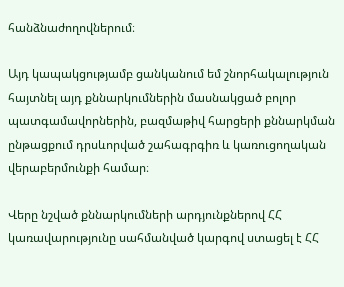հանձնաժողովներում։

Այդ կապակցությամբ ցանկանում եմ շնորհակալություն հայտնել այդ քննարկումներին մասնակցած բոլոր պատգամավորներին, բազմաթիվ հարցերի քննարկման ընթացքում դրսևորված շահագրգիռ և կառուցողական վերաբերմունքի համար։

Վերը նշված քննարկումների արդյունքներով ՀՀ կառավարությունը սահմանված կարգով ստացել է ՀՀ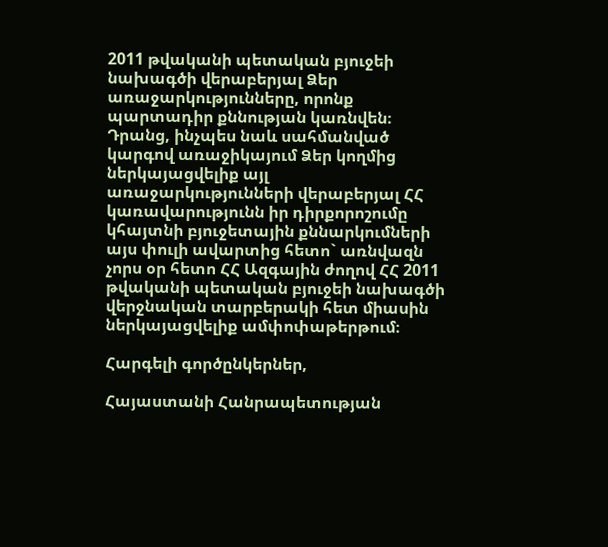2011 թվականի պետական բյուջեի նախագծի վերաբերյալ Ձեր առաջարկությունները, որոնք պարտադիր քննության կառնվեն։ Դրանց, ինչպես նաև սահմանված կարգով առաջիկայում Ձեր կողմից ներկայացվելիք այլ առաջարկությունների վերաբերյալ ՀՀ կառավարությունն իր դիրքորոշումը կհայտնի բյուջետային քննարկումների այս փուլի ավարտից հետո` առնվազն չորս օր հետո ՀՀ Ազգային ժողով ՀՀ 2011 թվականի պետական բյուջեի նախագծի վերջնական տարբերակի հետ միասին ներկայացվելիք ամփոփաթերթում։

Հարգելի գործընկերներ,

Հայաստանի Հանրապետության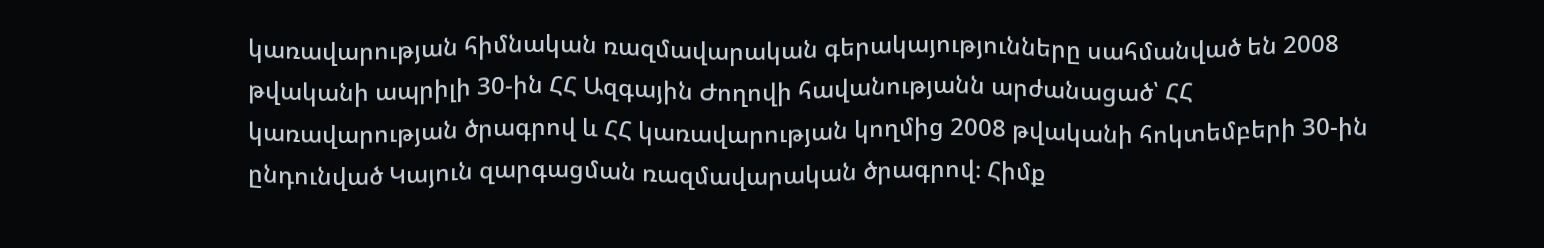կառավարության հիմնական ռազմավարական գերակայությունները սահմանված են 2008 թվականի ապրիլի 30-ին ՀՀ Ազգային Ժողովի հավանությանն արժանացած՝ ՀՀ կառավարության ծրագրով և ՀՀ կառավարության կողմից 2008 թվականի հոկտեմբերի 30-ին ընդունված Կայուն զարգացման ռազմավարական ծրագրով։ Հիմք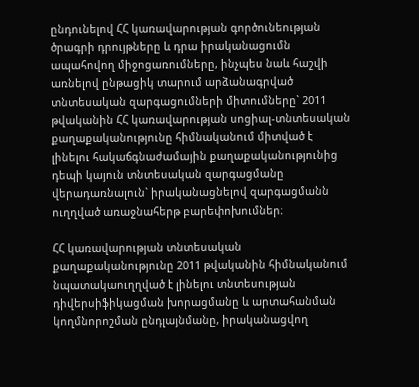ընդունելով ՀՀ կառավարության գործունեության ծրագրի դրույթները և դրա իրականացումն ապահովող միջոցառումները, ինչպես նաև հաշվի առնելով ընթացիկ տարում արձանագրված տնտեսական զարգացումների միտումները` 2011 թվականին ՀՀ կառավարության սոցիալ-տնտեսական քաղաքականությունը հիմնականում միտված է լինելու հակաճգնաժամային քաղաքականությունից դեպի կայուն տնտեսական զարգացմանը վերադառնալուն` իրականացնելով զարգացմանն ուղղված առաջնահերթ բարեփոխումներ։

ՀՀ կառավարության տնտեսական քաղաքականությունը 2011 թվականին հիմնականում նպատակաուղղված է լինելու տնտեսության դիվերսիֆիկացման խորացմանը և արտահանման կողմնորոշման ընդլայնմանը, իրականացվող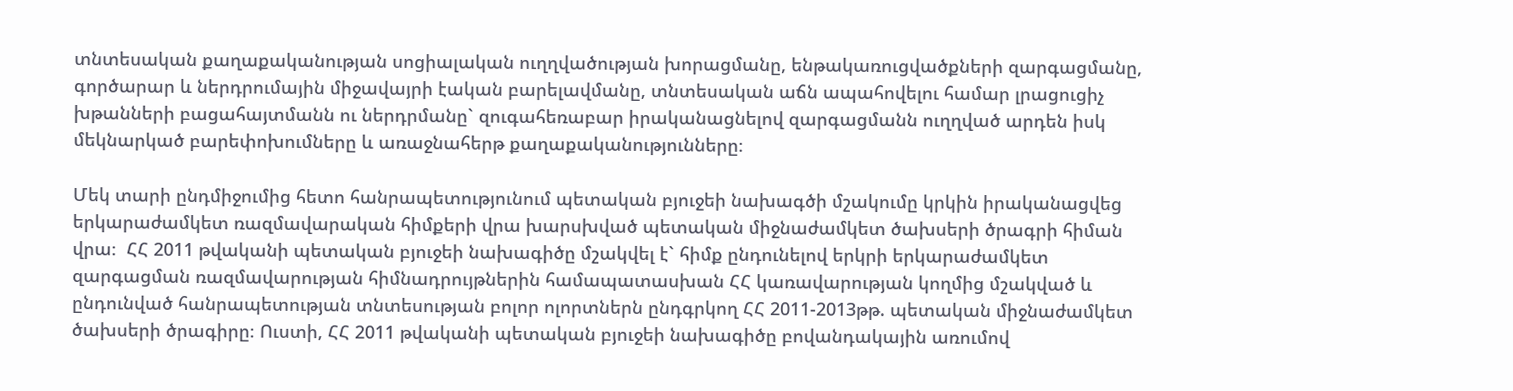տնտեսական քաղաքականության սոցիալական ուղղվածության խորացմանը, ենթակառուցվածքների զարգացմանը, գործարար և ներդրումային միջավայրի էական բարելավմանը, տնտեսական աճն ապահովելու համար լրացուցիչ խթանների բացահայտմանն ու ներդրմանը` զուգահեռաբար իրականացնելով զարգացմանն ուղղված արդեն իսկ մեկնարկած բարեփոխումները և առաջնահերթ քաղաքականությունները։

Մեկ տարի ընդմիջումից հետո հանրապետությունում պետական բյուջեի նախագծի մշակումը կրկին իրականացվեց երկարաժամկետ ռազմավարական հիմքերի վրա խարսխված պետական միջնաժամկետ ծախսերի ծրագրի հիման վրա։  ՀՀ 2011 թվականի պետական բյուջեի նախագիծը մշակվել է` հիմք ընդունելով երկրի երկարաժամկետ զարգացման ռազմավարության հիմնադրույթներին համապատասխան ՀՀ կառավարության կողմից մշակված և ընդունված հանրապետության տնտեսության բոլոր ոլորտներն ընդգրկող ՀՀ 2011-2013թթ. պետական միջնաժամկետ ծախսերի ծրագիրը։ Ուստի, ՀՀ 2011 թվականի պետական բյուջեի նախագիծը բովանդակային առումով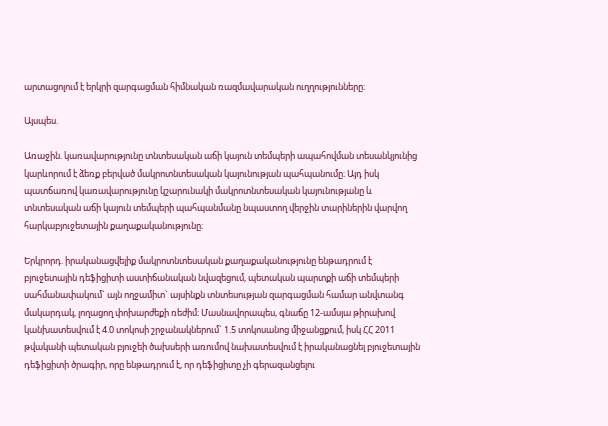արտացոլում է երկրի զարգացման հիմնական ռազմավարական ուղղությունները։

Այսպես.

Առաջին. կառավարությունը տնտեսական աճի կայուն տեմպերի ապահովման տեսանկյունից կարևորում է ձեռք բերված մակրոտնտեսական կայունության պահպանումը։ Այդ իսկ պատճառով կառավարությունը կշարունակի մակրոտնտեսական կայունությանը և տնտեսական աճի կայուն տեմպերի պահպանմանը նպաստող վերջին տարիներին վարվող հարկաբյուջետային քաղաքականությունը։

Երկրորդ. իրականացվելիք մակրոտնտեսական քաղաքականությունը ենթադրում է բյուջետային դեֆիցիտի աստիճանական նվազեցում, պետական պարտքի աճի տեմպերի սահմանափակում` այն ողջամիտ` այսինքն տնտեսության զարգացման համար անվտանգ մակարդակ, լողացող փոխարժեքի ռեժիմ։ Մասնավորապես, գնաճը 12-ամսյա թիրախով կանխատեսվում է 4.0 տոկոսի շրջանակներում` 1.5 տոկոսանոց միջանցքում, իսկ ՀՀ 2011 թվականի պետական բյուջեի ծախսերի առումով նախատեսվում է իրականացնել բյուջետային դեֆիցիտի ծրագիր, որը ենթադրում է, որ դեֆիցիտը չի գերազանցելու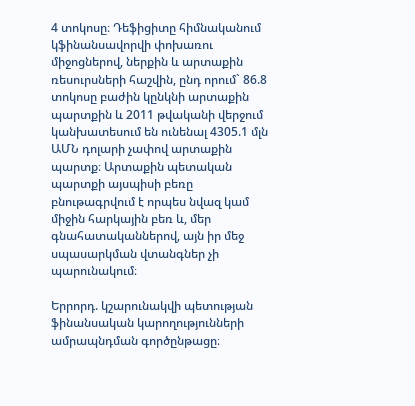4 տոկոսը։ Դեֆիցիտը հիմնականում կֆինանսավորվի փոխառու միջոցներով, ներքին և արտաքին ռեսուրսների հաշվին, ընդ որում` 86.8 տոկոսը բաժին կընկնի արտաքին պարտքին և 2011 թվականի վերջում կանխատեսում են ունենալ 4305.1 մլն ԱՄՆ դոլարի չափով արտաքին պարտք։ Արտաքին պետական պարտքի այսպիսի բեռը բնութագրվում է որպես նվազ կամ միջին հարկային բեռ և, մեր գնահատականներով, այն իր մեջ սպասարկման վտանգներ չի պարունակում։

Երրորդ. կշարունակվի պետության ֆինանսական կարողությունների ամրապնդման գործընթացը։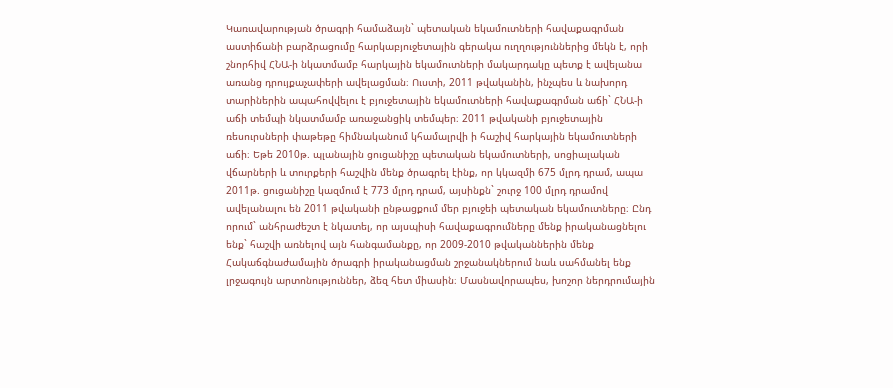Կառավարության ծրագրի համաձայն` պետական եկամուտների հավաքագրման աստիճանի բարձրացումը հարկաբյուջետային գերակա ուղղություններից մեկն է, որի շնորհիվ ՀՆԱ-ի նկատմամբ հարկային եկամուտների մակարդակը պետք է ավելանա առանց դրույքաչափերի ավելացման։ Ուստի, 2011 թվականին, ինչպես և նախորդ տարիներին ապահովվելու է բյուջետային եկամուտների հավաքագրման աճի` ՀՆԱ-ի աճի տեմպի նկատմամբ առաջանցիկ տեմպեր։ 2011 թվականի բյուջետային ռեսուրսների փաթեթը հիմնականում կհամալրվի ի հաշիվ հարկային եկամուտների աճի։ Եթե 2010թ. պլանային ցուցանիշը պետական եկամուտների, սոցիալական վճարների և տուրքերի հաշվին մենք ծրագրել էինք, որ կկազմի 675 մլրդ դրամ, ապա 2011թ. ցուցանիշը կազմում է 773 մլրդ դրամ, այսինքն` շուրջ 100 մլրդ դրամով ավելանալու են 2011 թվականի ընթացքում մեր բյուջեի պետական եկամուտները։ Ընդ որում` անհրաժեշտ է նկատել, որ այսպիսի հավաքագրումները մենք իրականացնելու ենք` հաշվի առնելով այն հանգամանքը, որ 2009-2010 թվականներին մենք Հակաճգնաժամային ծրագրի իրականացման շրջանակներում նաև սահմանել ենք լրջագույն արտոնություններ, ձեզ հետ միասին։ Մասնավորապես, խոշոր ներդրումային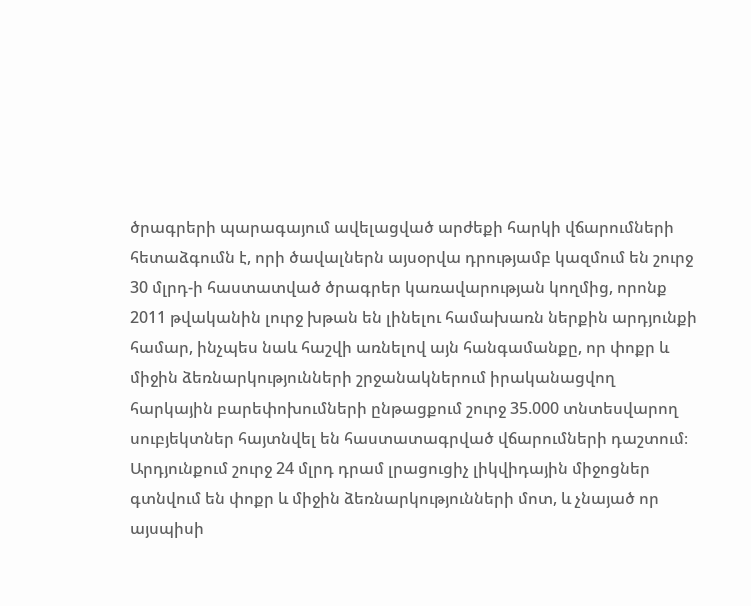ծրագրերի պարագայում ավելացված արժեքի հարկի վճարումների հետաձգումն է, որի ծավալներն այսօրվա դրությամբ կազմում են շուրջ 30 մլրդ-ի հաստատված ծրագրեր կառավարության կողմից, որոնք 2011 թվականին լուրջ խթան են լինելու համախառն ներքին արդյունքի համար, ինչպես նաև հաշվի առնելով այն հանգամանքը, որ փոքր և միջին ձեռնարկությունների շրջանակներում իրականացվող հարկային բարեփոխումների ընթացքում շուրջ 35.000 տնտեսվարող սուբյեկտներ հայտնվել են հաստատագրված վճարումների դաշտում։ Արդյունքում շուրջ 24 մլրդ դրամ լրացուցիչ լիկվիդային միջոցներ գտնվում են փոքր և միջին ձեռնարկությունների մոտ, և չնայած որ այսպիսի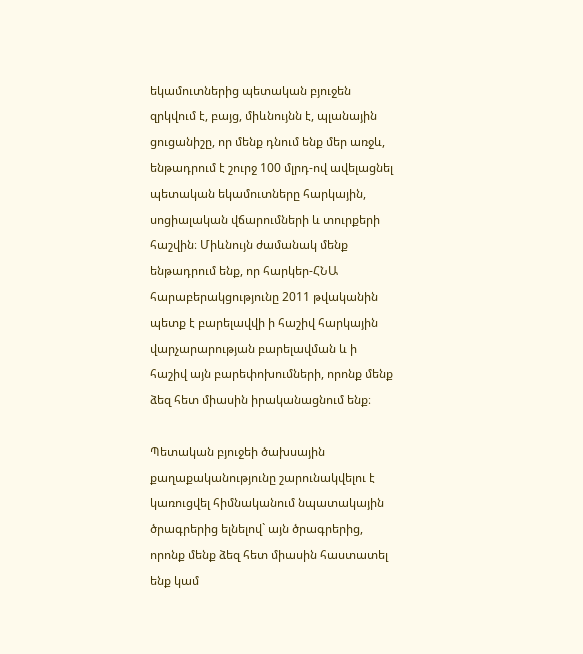եկամուտներից պետական բյուջեն զրկվում է, բայց, միևնույնն է, պլանային ցուցանիշը, որ մենք դնում ենք մեր առջև, ենթադրում է շուրջ 100 մլրդ-ով ավելացնել պետական եկամուտները հարկային, սոցիալական վճարումների և տուրքերի հաշվին։ Միևնույն ժամանակ մենք ենթադրում ենք, որ հարկեր-ՀՆԱ հարաբերակցությունը 2011 թվականին պետք է բարելավվի ի հաշիվ հարկային վարչարարության բարելավման և ի հաշիվ այն բարեփոխումների, որոնք մենք ձեզ հետ միասին իրականացնում ենք։

Պետական բյուջեի ծախսային քաղաքականությունը շարունակվելու է կառուցվել հիմնականում նպատակային ծրագրերից ելնելով` այն ծրագրերից, որոնք մենք ձեզ հետ միասին հաստատել ենք կամ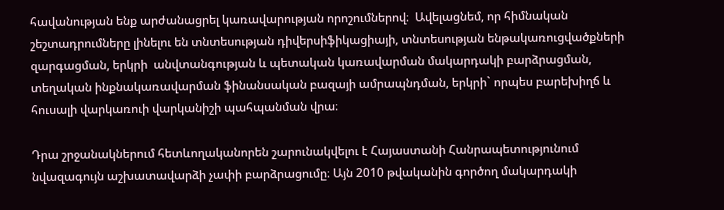հավանության ենք արժանացրել կառավարության որոշումներով։  Ավելացնեմ, որ հիմնական շեշտադրումները լինելու են տնտեսության դիվերսիֆիկացիայի, տնտեսության ենթակառուցվածքների զարգացման, երկրի  անվտանգության և պետական կառավարման մակարդակի բարձրացման, տեղական ինքնակառավարման ֆինանսական բազայի ամրապնդման, երկրի` որպես բարեխիղճ և հուսալի վարկառուի վարկանիշի պահպանման վրա։

Դրա շրջանակներում հետևողականորեն շարունակվելու է Հայաստանի Հանրապետությունում նվազագույն աշխատավարձի չափի բարձրացումը։ Այն 2010 թվականին գործող մակարդակի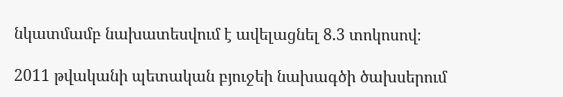նկատմամբ նախատեսվում է ավելացնել 8.3 տոկոսով։

2011 թվականի պետական բյուջեի նախագծի ծախսերում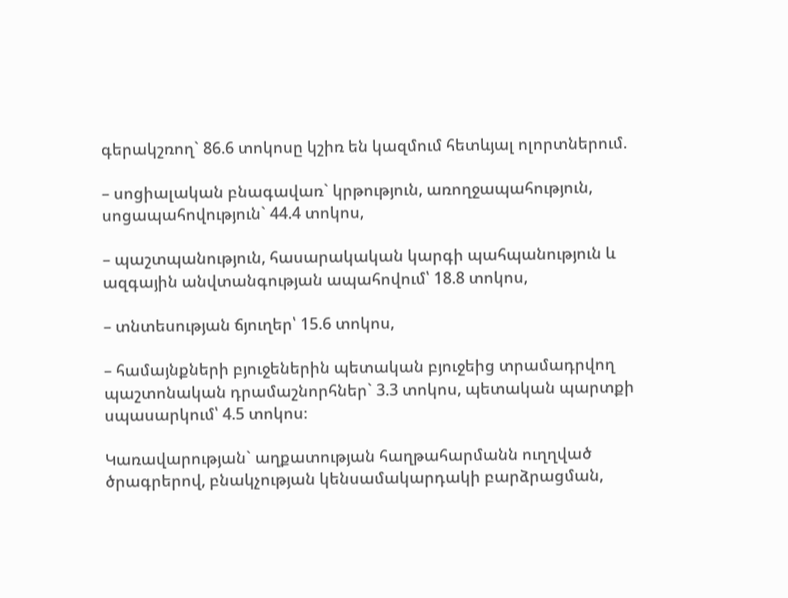գերակշռող` 86.6 տոկոսը կշիռ են կազմում հետևյալ ոլորտներում.

– սոցիալական բնագավառ` կրթություն, առողջապահություն, սոցապահովություն` 44.4 տոկոս,

– պաշտպանություն, հասարակական կարգի պահպանություն և ազգային անվտանգության ապահովում՝ 18.8 տոկոս,

– տնտեսության ճյուղեր՝ 15.6 տոկոս,

– համայնքների բյուջեներին պետական բյուջեից տրամադրվող պաշտոնական դրամաշնորհներ` 3.3 տոկոս, պետական պարտքի սպասարկում՝ 4.5 տոկոս։

Կառավարության` աղքատության հաղթահարմանն ուղղված ծրագրերով, բնակչության կենսամակարդակի բարձրացման,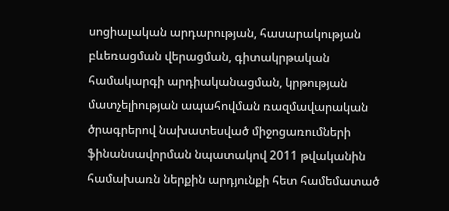սոցիալական արդարության, հասարակության բևեռացման վերացման, գիտակրթական համակարգի արդիականացման, կրթության մատչելիության ապահովման ռազմավարական ծրագրերով նախատեսված միջոցառումների ֆինանսավորման նպատակով 2011 թվականին համախառն ներքին արդյունքի հետ համեմատած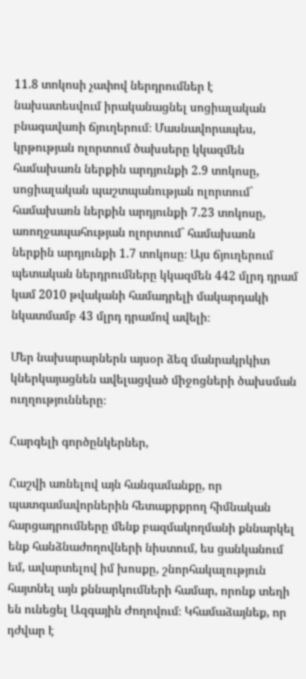11.8 տոկոսի չափով ներդրումներ է նախատեսվում իրականացնել սոցիալական բնագավառի ճյուղերում։ Մասնավորապես, կրթության ոլորտում ծախսերը կկազմեն համախառն ներքին արդյունքի 2.9 տոկոսը, սոցիալական պաշտպանության ոլորտում` համախառն ներքին արդյունքի 7.23 տոկոսը, առողջապահության ոլորտում` համախառն ներքին արդյունքի 1.7 տոկոսը։ Այս ճյուղերում պետական ներդրումները կկազմեն 442 մլրդ դրամ կամ 2010 թվականի համադրելի մակարդակի նկատմամբ 43 մլրդ դրամով ավելի։

Մեր նախարարներն այսօր ձեզ մանրակրկիտ կներկայացնեն ավելացված միջոցների ծախսման ուղղությունները։

Հարգելի գործընկերներ,

Հաշվի առնելով այն հանգամանքը, որ պատգամավորներին հետաքրքրող հիմնական հարցադրումները մենք բազմակողմանի քննարկել ենք հանձնաժողովների նիստում, ես ցանկանում եմ, ավարտելով իմ խոսքը, շնորհակալություն հայտնել այն քննարկումների համար, որոնք տեղի են ունեցել Ազգային Ժողովում։ Կհամաձայնեք, որ դժվար է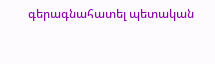գերագնահատել պետական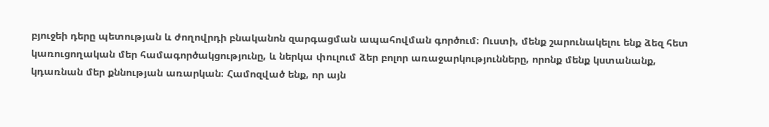բյուջեի դերը պետության և ժողովրդի բնականոն զարգացման ապահովման գործում։ Ուստի, մենք շարունակելու ենք ձեզ հետ կառուցողական մեր համագործակցությունը, և ներկա փուլում ձեր բոլոր առաջարկությունները, որոնք մենք կստանանք, կդառնան մեր քննության առարկան։ Համոզված ենք, որ այն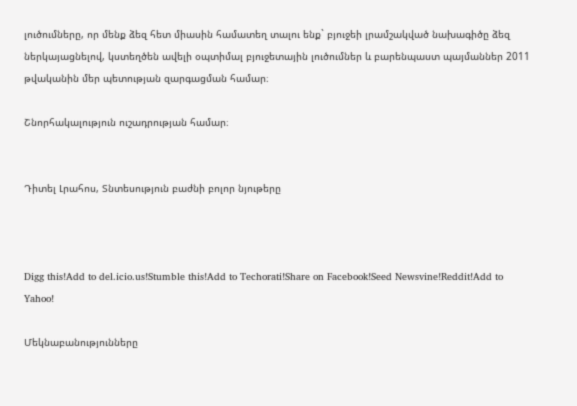լուծումները, որ մենք ձեզ հետ միասին համատեղ տալու ենք` բյուջեի լրամշակված նախագիծը ձեզ ներկայացնելով, կստեղծեն ավելի օպտիմալ բյուջետային լուծումներ և բարենպաստ պայմաններ 2011 թվականին մեր պետության զարգացման համար։

Շնորհակալություն ուշադրության համար։


Դիտել Լրահոս, Տնտեսություն բաժնի բոլոր նյութերը



Digg this!Add to del.icio.us!Stumble this!Add to Techorati!Share on Facebook!Seed Newsvine!Reddit!Add to Yahoo!

Մեկնաբանությունները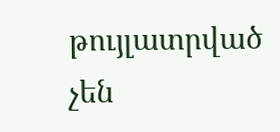թույլատրված չեն